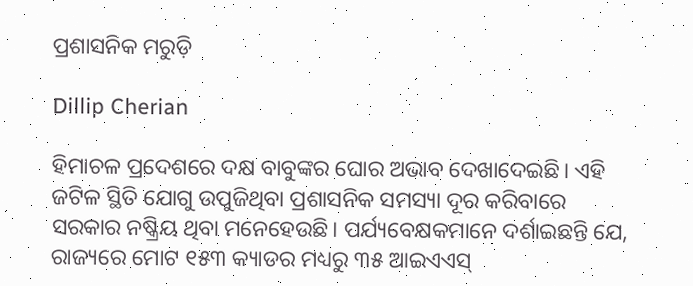ପ୍ରଶାସନିକ ମରୁଡ଼ି

Dillip Cherian

ହିମାଚଳ ପ୍ରଦେଶରେ ଦକ୍ଷ ବାବୁଙ୍କର ଘୋର ଅଭାବ ଦେଖାଦେଇଛି। ଏହି ଜଟିଳ ସ୍ଥିତି ଯୋଗୁ ଉପୁଜିଥିବା ପ୍ରଶାସନିକ ସମସ୍ୟା ଦୂର କରିବାରେ ସରକାର ନଷ୍କ୍ରିୟ ଥିବା ମନେହେଉଛି। ପର୍ଯ୍ୟବେକ୍ଷକମାନେ ଦର୍ଶାଇଛନ୍ତି ଯେ, ରାଜ୍ୟରେ ମୋଟ ୧୫୩ କ୍ୟାଡର ମଧ୍ୟରୁ ୩୫ ଆଇଏଏସ୍‌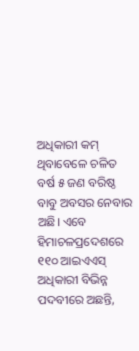ଅଧିକାରୀ କମ୍‌ ଥିବାବେଳେ ଚଳିତ ବର୍ଷ ୫ ଜଣ ବରିଷ୍ଠ ବାବୁ ଅବସର ନେବାର ଅଛି। ଏବେ ହିମାଚଳପ୍ରଦେଶରେ ୧୧୦ ଆଇଏଏସ୍‌ ଅଧିକାରୀ ବିଭିନ୍ନ ପଦବୀରେ ଅଛନ୍ତି,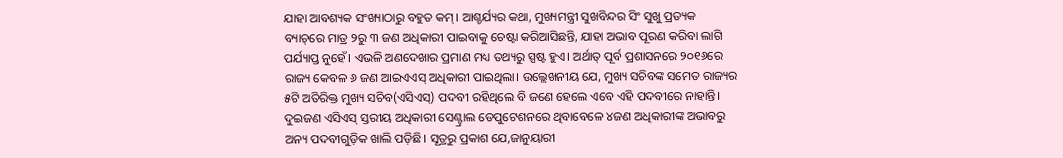ଯାହା ଆବଶ୍ୟକ ସଂଖ୍ୟାଠାରୁ ବହୁତ କମ୍‌। ଆଶ୍ଚର୍ଯ୍ୟର କଥା, ମୁଖ୍ୟମନ୍ତ୍ରୀ ସୁଖବିନ୍ଦର ସିଂ ସୁଖୁ ପ୍ରତ୍ୟକ ବ୍ୟାଚ୍‌ରେ ମାତ୍ର ୨ରୁ ୩ ଜଣ ଅଧିକାରୀ ପାଇବାକୁ ଚେଷ୍ଟା କରିଆସିଛନ୍ତି, ଯାହା ଅଭାବ ପୂରଣ କରିବା ଲାଗି ପର୍ଯ୍ୟାପ୍ତ ନୁହେଁ। ଏଭଳି ଅଣଦେଖାର ପ୍ରମାଣ ମଧ୍ୟ ତଥ୍ୟରୁ ସ୍ପଷ୍ଟ ହୁଏ। ଅର୍ଥାତ୍‌ ପୂର୍ବ ପ୍ରଶାସନରେ ୨୦୧୬ରେ ରାଜ୍ୟ କେବଳ ୬ ଜଣ ଆଇଏଏସ୍‌ ଅଧିକାରୀ ପାଇଥିଲା। ଉଲ୍ଲେଖନୀୟ ଯେ, ମୁଖ୍ୟ ସଚିବଙ୍କ ସମେତ ରାଜ୍ୟର ୫ଟି ଅତିରିକ୍ତ ମୁଖ୍ୟ ସଚିବ(ଏସିଏସ୍‌) ପଦବୀ ରହିଥିଲେ ବି ଜଣେ ହେଲେ ଏବେ ଏହି ପଦବୀରେ ନାହାନ୍ତି। ଦୁଇଜଣ ଏସିଏସ୍‌ ସ୍ତରୀୟ ଅଧିକାରୀ ସେଣ୍ଟ୍ରାଲ ଡେପୁଟେଶନରେ ଥିବାବେଳେ ୪ଜଣ ଅଧିକାରୀଙ୍କ ଅଭାବରୁ ଅନ୍ୟ ପଦବୀଗୁଡ଼ିକ ଖାଲି ପଡ଼ିଛି। ସୂତ୍ରରୁ ପ୍ରକାଶ ଯେ,ଜାନୁୟାରୀ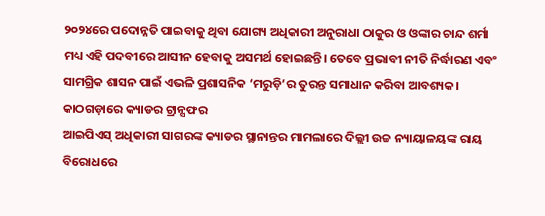୨୦୨୪ରେ ପଦୋନ୍ନତି ପାଇବାକୁ ଥିବା ଯୋଗ୍ୟ ଅଧିକାରୀ ଅନୁରାଧା ଠାକୁର ଓ ଓଙ୍କାର ଚାନ୍ଦ ଶର୍ମା ମଧ୍ୟ ଏହି ପଦବୀରେ ଆସୀନ ହେବାକୁ ଅସମର୍ଥ ହୋଇଛନ୍ତି। ତେବେ ପ୍ରଭାବୀ ନୀତି ନିର୍ଦ୍ଧାରଣ ଏବଂ ସାମଗ୍ରିକ ଶାସନ ପାଇଁ ଏଭଳି ପ୍ରଶାସନିକ ‘ମରୁଡ଼ି’ର ତୁରନ୍ତ ସମାଧାନ କରିବା ଆବଶ୍ୟକ।
କାଠଗଡ଼ାରେ କ୍ୟାଡର ଟ୍ରାନ୍ସଫର
ଆଇପିଏସ୍‌ ଅଧିକାରୀ ସାଗରଙ୍କ କ୍ୟାଡର ସ୍ଥାନାନ୍ତର ମାମଲାରେ ଦିଲ୍ଲୀ ଉଚ୍ଚ ନ୍ୟାୟାଳୟଙ୍କ ରାୟ ବିରୋଧରେ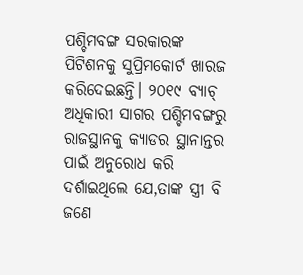ପଶ୍ଚିମବଙ୍ଗ ସରକାରଙ୍କ ପିଟିଶନକୁ ସୁପ୍ରିମକୋର୍ଟ ଖାରଜ କରିଦେଇଛନ୍ତି। ୨୦୧୯ ବ୍ୟାଚ୍‌ ଅଧିକାରୀ ସାଗର ପଶ୍ଚିମବଙ୍ଗରୁ ରାଜସ୍ଥାନକୁ କ୍ୟାଡର ସ୍ଥାନାନ୍ତର ପାଇଁ ଅନୁରୋଧ କରି ଦର୍ଶାଇଥିଲେ ଯେ,ତାଙ୍କ ସ୍ତ୍ରୀ ବି ଜଣେ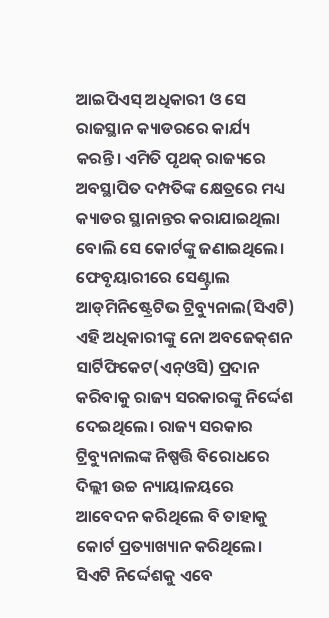ଆଇପିଏସ୍‌ ଅଧିକାରୀ ଓ ସେ ରାଜସ୍ଥାନ କ୍ୟାଡରରେ କାର୍ଯ୍ୟ କରନ୍ତି। ଏମିତି ପୃଥକ୍‌ ରାଜ୍ୟରେ ଅବସ୍ଥାପିତ ଦମ୍ପତିଙ୍କ କ୍ଷେତ୍ରରେ ମଧ୍ୟ କ୍ୟାଡର ସ୍ଥାନାନ୍ତର କରାଯାଇଥିଲା ବୋଲି ସେ କୋର୍ଟଙ୍କୁ ଜଣାଇଥିଲେ। ଫେବୃୟାରୀରେ ସେଣ୍ଟ୍ରାଲ ଆଡ୍‌ମିନିଷ୍ଟ୍ରେଟିଭ ଟ୍ରିବ୍ୟୁନାଲ(ସିଏଟି) ଏହି ଅଧିକାରୀଙ୍କୁ ନୋ ଅବଜେକ୍‌ଶନ ସାର୍ଟିଫିକେଟ(ଏନ୍‌ଓସି) ପ୍ରଦାନ କରିବାକୁ ରାଜ୍ୟ ସରକାରଙ୍କୁ ନିର୍ଦ୍ଦେଶ ଦେଇଥିଲେ। ରାଜ୍ୟ ସରକାର ଟ୍ରିବ୍ୟୁନାଲଙ୍କ ନିଷ୍ପତ୍ତି ବିରୋଧରେ ଦିଲ୍ଲୀ ଉଚ୍ଚ ନ୍ୟାୟାଳୟରେ ଆବେଦନ କରିଥିଲେ ବି ତାହାକୁ କୋର୍ଟ ପ୍ରତ୍ୟାଖ୍ୟାନ କରିଥିଲେ। ସିଏଟି ନିର୍ଦ୍ଦେଶକୁ ଏବେ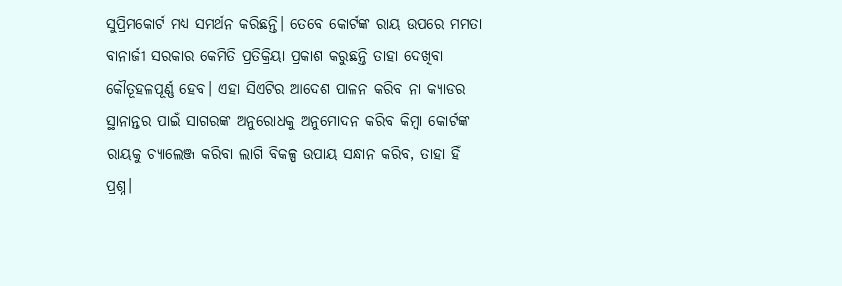ସୁପ୍ରିମକୋର୍ଟ ମଧ୍ୟ ସମର୍ଥନ କରିଛନ୍ତି। ତେବେ କୋର୍ଟଙ୍କ ରାୟ ଉପରେ ମମତା ବାନାର୍ଜୀ ସରକାର କେମିତି ପ୍ରତିକ୍ରିୟା ପ୍ରକାଶ କରୁଛନ୍ତି ତାହା ଦେଖିବା କୌତୂହଳପୂର୍ଣ୍ଣ ହେବ। ଏହା ସିଏଟିର ଆଦେଶ ପାଳନ କରିବ ନା କ୍ୟାଡର ସ୍ଥାନାନ୍ତର ପାଇଁ ସାଗରଙ୍କ ଅନୁରୋଧକୁ ଅନୁମୋଦନ କରିବ କିମ୍ବା କୋର୍ଟଙ୍କ ରାୟକୁ ଚ୍ୟାଲେଞ୍ଜ କରିବା ଲାଗି ବିକଳ୍ପ ଉପାୟ ସନ୍ଧାନ କରିବ, ତାହା ହିଁ ପ୍ରଶ୍ନ।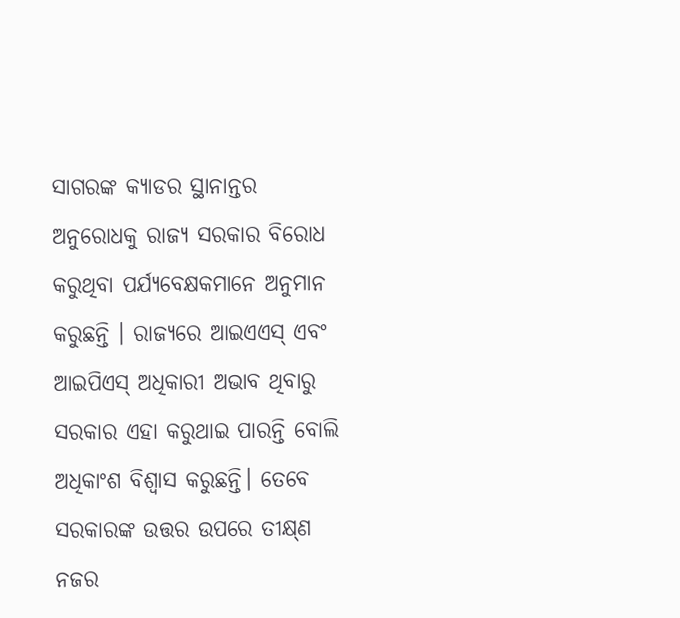ସାଗରଙ୍କ କ୍ୟାଡର ସ୍ଥାନାନ୍ତର ଅନୁରୋଧକୁ ରାଜ୍ୟ ସରକାର ବିରୋଧ କରୁଥିବା ପର୍ଯ୍ୟବେକ୍ଷକମାନେ ଅନୁମାନ କରୁଛନ୍ତି । ରାଜ୍ୟରେ ଆଇଏଏସ୍‌ ଏବଂ ଆଇପିଏସ୍‌ ଅଧିକାରୀ ଅଭାବ ଥିବାରୁ ସରକାର ଏହା କରୁଥାଇ ପାରନ୍ତି ବୋଲି ଅଧିକାଂଶ ବିଶ୍ୱାସ କରୁଛନ୍ତି। ତେବେ ସରକାରଙ୍କ ଉତ୍ତର ଉପରେ ତୀକ୍ଷ୍‌ଣ ନଜର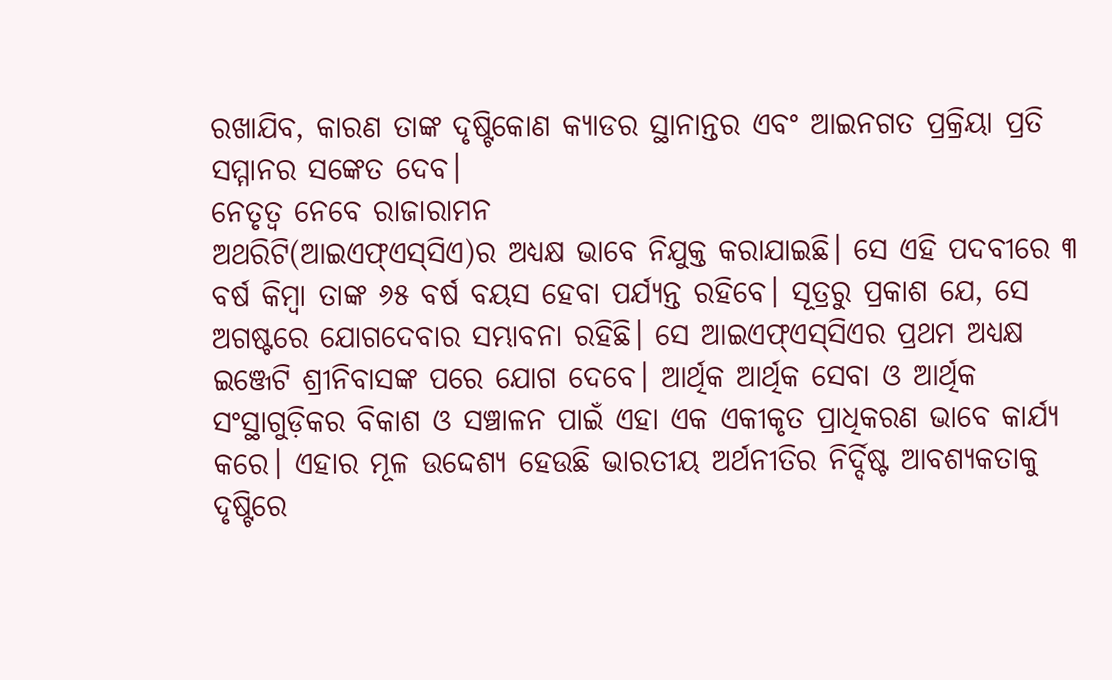ରଖାଯିବ, କାରଣ ତାଙ୍କ ଦୃଷ୍ଟିକୋଣ କ୍ୟାଡର ସ୍ଥାନାନ୍ତର ଏବଂ ଆଇନଗତ ପ୍ରକ୍ରିୟା ପ୍ରତି ସମ୍ମାନର ସଙ୍କେତ ଦେବ।
ନେତୃତ୍ୱ ନେବେ ରାଜାରାମନ
ଅଥରିଟି(ଆଇଏଫ୍‌ଏସ୍‌ସିଏ)ର ଅଧ୍ୟକ୍ଷ ଭାବେ ନିଯୁକ୍ତ କରାଯାଇଛି। ସେ ଏହି ପଦବୀରେ ୩ ବର୍ଷ କିମ୍ବା ତାଙ୍କ ୬୫ ବର୍ଷ ବୟସ ହେବା ପର୍ଯ୍ୟନ୍ତ ରହିବେ। ସୂତ୍ରରୁ ପ୍ରକାଶ ଯେ, ସେ ଅଗଷ୍ଟରେ ଯୋଗଦେବାର ସମ୍ଭାବନା ରହିଛି। ସେ ଆଇଏଫ୍‌ଏସ୍‌ସିଏର ପ୍ରଥମ ଅଧ୍ୟକ୍ଷ ଇଞ୍ଜେଟି ଶ୍ରୀନିବାସଙ୍କ ପରେ ଯୋଗ ଦେବେ। ଆର୍ଥିକ ଆର୍ଥିକ ସେବା ଓ ଆର୍ଥିକ ସଂସ୍ଥାଗୁଡ଼ିକର ବିକାଶ ଓ ସଞ୍ଚାଳନ ପାଇଁ ଏହା ଏକ ଏକୀକୃତ ପ୍ରାଧିକରଣ ଭାବେ କାର୍ଯ୍ୟ କରେ। ଏହାର ମୂଳ ଉଦ୍ଦେଶ୍ୟ ହେଉଛି ଭାରତୀୟ ଅର୍ଥନୀତିର ନିର୍ଦ୍ଦିଷ୍ଟ ଆବଶ୍ୟକତାକୁ ଦୃଷ୍ଟିରେ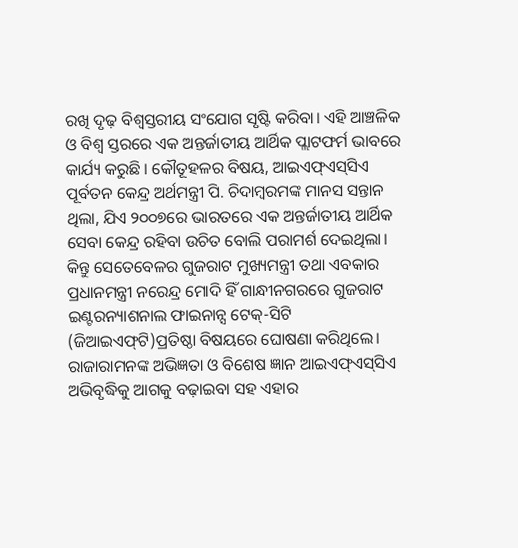ରଖି ଦୃଢ଼ ବିଶ୍ୱସ୍ତରୀୟ ସଂଯୋଗ ସୃଷ୍ଟି କରିବା। ଏହି ଆଞ୍ଚଳିକ ଓ ବିଶ୍ୱ ସ୍ତରରେ ଏକ ଅନ୍ତର୍ଜାତୀୟ ଆର୍ଥିକ ପ୍ଲାଟଫର୍ମ ଭାବରେ କାର୍ଯ୍ୟ କରୁଛି । କୌତୂହଳର ବିଷୟ, ଆଇଏଫ୍‌ଏସ୍‌ସିଏ ପୂର୍ବତନ କେନ୍ଦ୍ର ଅର୍ଥମନ୍ତ୍ରୀ ପି. ଚିଦାମ୍ବରମଙ୍କ ମାନସ ସନ୍ତାନ ଥିଲା, ଯିଏ ୨୦୦୭ରେ ଭାରତରେ ଏକ ଅନ୍ତର୍ଜାତୀୟ ଆର୍ଥିକ ସେବା କେନ୍ଦ୍ର ରହିବା ଉଚିତ ବୋଲି ପରାମର୍ଶ ଦେଇଥିଲା। କିନ୍ତୁ ସେତେବେଳର ଗୁଜରାଟ ମୁଖ୍ୟମନ୍ତ୍ରୀ ତଥା ଏବକାର ପ୍ରଧାନମନ୍ତ୍ରୀ ନରେନ୍ଦ୍ର ମୋଦି ହିଁ ଗାନ୍ଧୀନଗରରେ ଗୁଜରାଟ ଇଣ୍ଟରନ୍ୟାଶନାଲ ଫାଇନାନ୍ସ ଟେକ୍‌-ସିଟି (ଜିଆଇଏଫ୍‌ଟି)ପ୍ରତିଷ୍ଠା ବିଷୟରେ ଘୋଷଣା କରିଥିଲେ। ରାଜାରାମନଙ୍କ ଅଭିଜ୍ଞତା ଓ ବିଶେଷ ଜ୍ଞାନ ଆଇଏଫ୍‌ଏସ୍‌ସିଏ ଅଭିବୃଦ୍ଧିକୁ ଆଗକୁ ବଢ଼ାଇବା ସହ ଏହାର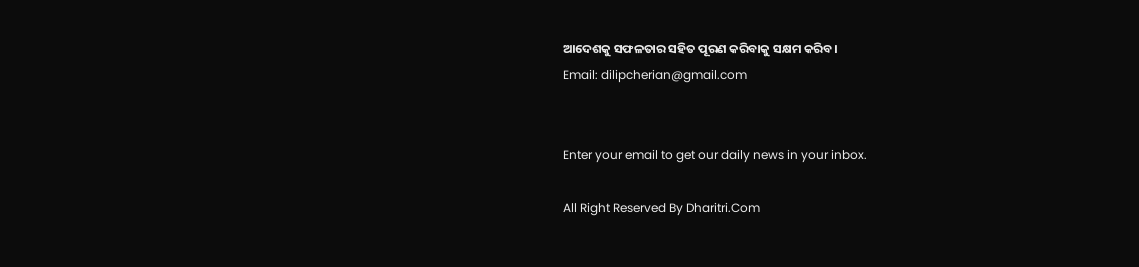ଆଦେଶକୁ ସଫଳତାର ସହିତ ପୂରଣ କରିବାକୁ ସକ୍ଷମ କରିବ।
Email: dilipcherian@gmail.com


Enter your email to get our daily news in your inbox.

All Right Reserved By Dharitri.Com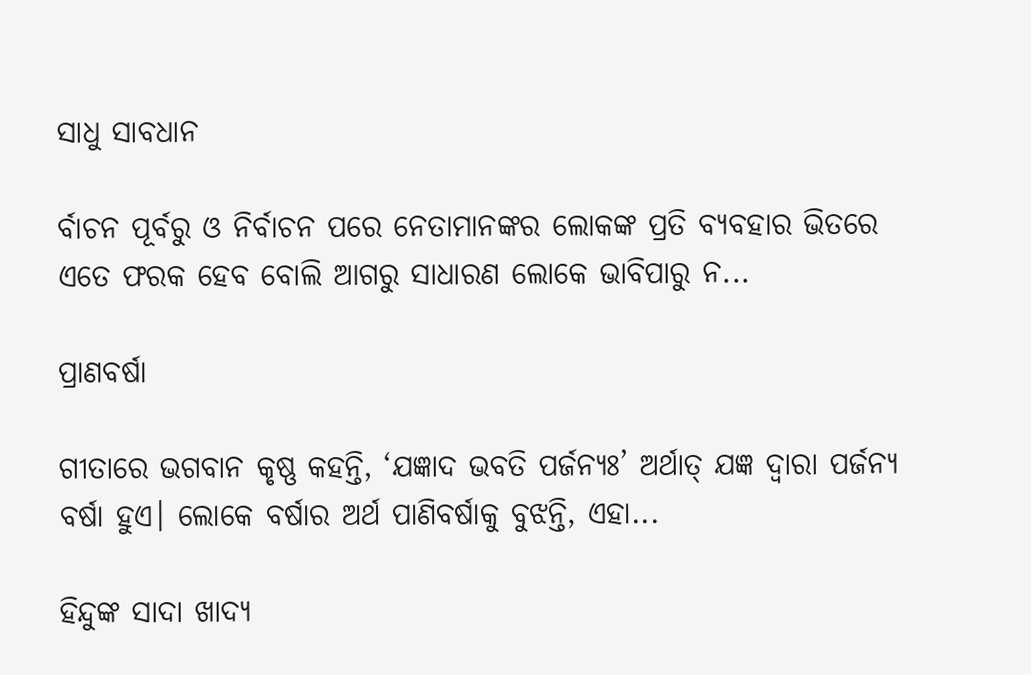ସାଧୁ ସାବଧାନ

ର୍ବାଚନ ପୂର୍ବରୁ ଓ ନିର୍ବାଚନ ପରେ ନେତାମାନଙ୍କର ଲୋକଙ୍କ ପ୍ରତି ବ୍ୟବହାର ଭିତରେ ଏତେ ଫରକ ହେବ ବୋଲି ଆଗରୁ ସାଧାରଣ ଲୋକେ ଭାବିପାରୁ ନ...

ପ୍ରାଣବର୍ଷା

ଗୀତାରେ ଭଗବାନ କୃଷ୍ଣ କହନ୍ତି, ‘ଯଜ୍ଞାଦ ଭବତି ପର୍ଜନ୍ୟଃ’ ଅର୍ଥାତ୍‌ ଯଜ୍ଞ ଦ୍ୱାରା ପର୍ଜନ୍ୟ ବର୍ଷା ହୁଏ। ଲୋକେ ବର୍ଷାର ଅର୍ଥ ପାଣିବର୍ଷାକୁ ବୁଝନ୍ତି, ଏହା...

ହିନ୍ଦୁଙ୍କ ସାଦା ଖାଦ୍ୟ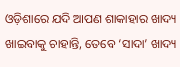ଓଡ଼ିଶାରେ ଯଦି ଆପଣ ଶାକାହାର ଖାଦ୍ୟ ଖାଇବାକୁ ଚାହାନ୍ତି, ତେବେ ‘ସାଦା’ ଖାଦ୍ୟ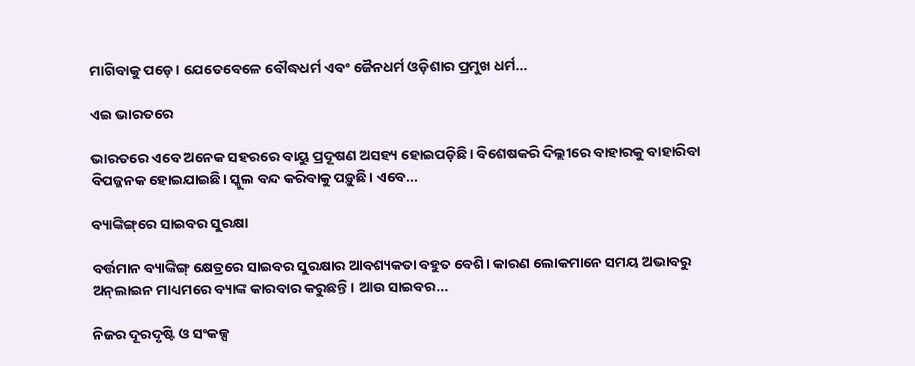ମାଗିବାକୁ ପଡ଼େ। ଯେତେବେଳେ ବୌଦ୍ଧଧର୍ମ ଏବଂ ଜୈନଧର୍ମ ଓଡ଼ିଶାର ପ୍ରମୁଖ ଧର୍ମ...

ଏଇ ଭାରତରେ

ଭାରତରେ ଏବେ ଅନେକ ସହରରେ ବାୟୁ ପ୍ରଦୂଷଣ ଅସହ୍ୟ ହୋଇପଡ଼ିଛି। ବିଶେଷକରି ଦିଲ୍ଲୀରେ ବାହାରକୁ ବାହାରିବା ବିପଜ୍ଜନକ ହୋଇଯାଇଛି। ସ୍କୁଲ ବନ୍ଦ କରିବାକୁ ପଡ଼ୁଛି। ଏବେ...

ବ୍ୟାଙ୍କିଙ୍ଗ୍‌ରେ ସାଇବର ସୁରକ୍ଷା

ବର୍ତ୍ତମାନ ବ୍ୟାଙ୍କିଙ୍ଗ୍‌ କ୍ଷେତ୍ରରେ ସାଇବର ସୁରକ୍ଷାର ଆବଶ୍ୟକତା ବହୁତ ବେଶି। କାରଣ ଲୋକମାନେ ସମୟ ଅଭାବରୁ ଅନ୍‌ଲାଇନ ମାଧ୍ୟମରେ ବ୍ୟାଙ୍କ କାରବାର କରୁଛନ୍ତି। ଆଉ ସାଇବର...

ନିଜର ଦୂରଦୃଷ୍ଟି ଓ ସଂକଳ୍ପ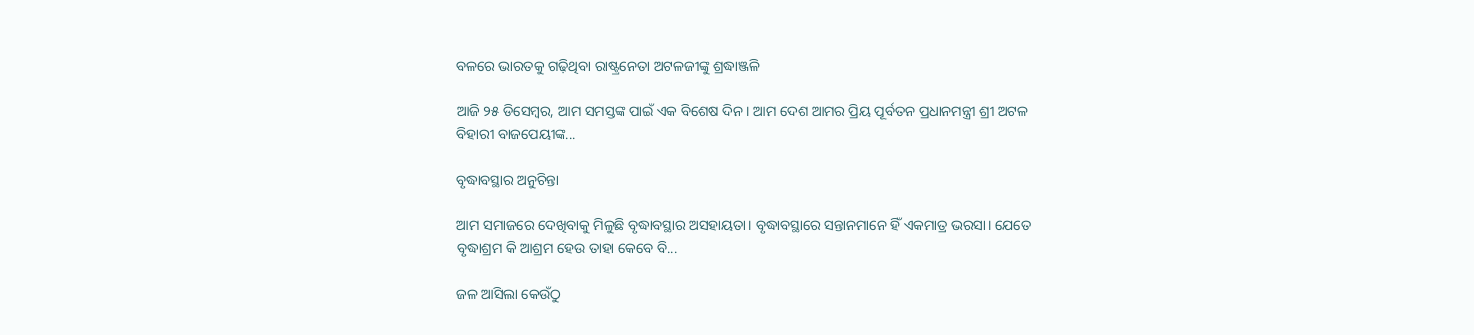ବଳରେ ଭାରତକୁ ଗଢ଼ିଥିବା ରାଷ୍ଟ୍ରନେତା ଅଟଳଜୀଙ୍କୁ ଶ୍ରଦ୍ଧାଞ୍ଜଳି

ଆଜି ୨୫ ଡିସେମ୍ବର, ଆମ ସମସ୍ତଙ୍କ ପାଇଁ ଏକ ବିଶେଷ ଦିନ। ଆମ ଦେଶ ଆମର ପ୍ରିୟ ପୂର୍ବତନ ପ୍ରଧାନମନ୍ତ୍ରୀ ଶ୍ରୀ ଅଟଳ ବିହାରୀ ବାଜପେୟୀଙ୍କ...

ବୃଦ୍ଧାବସ୍ଥାର ଅନୁଚିନ୍ତା

ଆମ ସମାଜରେ ଦେଖିବାକୁ ମିଳୁଛି ବୃଦ୍ଧାବସ୍ଥାର ଅସହାୟତା। ବୃଦ୍ଧାବସ୍ଥାରେ ସନ୍ତାନମାନେ ହିଁ ଏକମାତ୍ର ଭରସା। ଯେତେ ବୃଦ୍ଧାଶ୍ରମ କି ଆଶ୍ରମ ହେଉ ତାହା କେବେ ବି...

ଜଳ ଆସିଲା କେଉଁଠୁ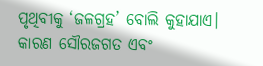ପୃଥିବୀକୁ ‘ଜଳଗ୍ରହ’ ବୋଲି କୁହାଯାଏ। କାରଣ ସୌରଜଗତ ଏବଂ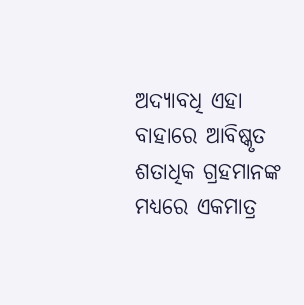ଅଦ୍ୟାବଧି ଏହା ବାହାରେ ଆବିଷ୍କୃତ ଶତାଧିକ ଗ୍ରହମାନଙ୍କ ମଧ୍ୟରେ ଏକମାତ୍ର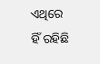ଏଥିରେ ହିଁ ରହିଛି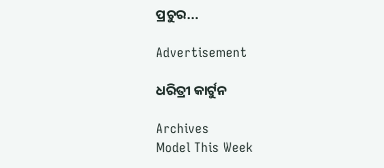ପ୍ରଚୁର...

Advertisement

ଧରିତ୍ରୀ କାର୍ଟୁନ

Archives
Model This Week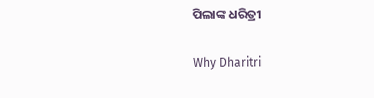ପିଲାଙ୍କ ଧରିତ୍ରୀ

Why Dharitri